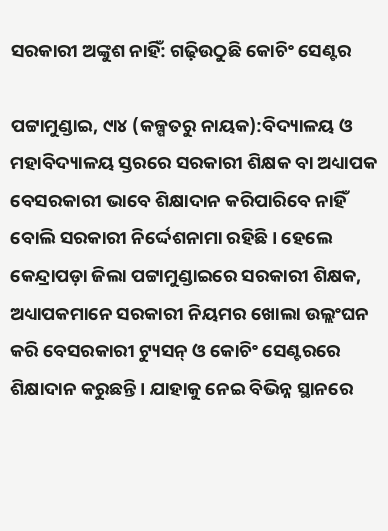ସରକାରୀ ଅଙ୍କୁଶ ନାହିଁ: ଗଢ଼ିଉଠୁଛି କୋଚିଂ ସେଣ୍ଟର

ପଟ୍ଟାମୁଣ୍ଡାଇ, ୯ା୪ (କଳ୍ପତରୁ ନାୟକ):ବିଦ୍ୟାଳୟ ଓ ମହାବିଦ୍ୟାଳୟ ସ୍ତରରେ ସରକାରୀ ଶିକ୍ଷକ ବା ଅଧ୍ୟାପକ ବେସରକାରୀ ଭାବେ ଶିକ୍ଷାଦାନ କରିପାରିବେ ନାହିଁ ବୋଲି ସରକାରୀ ନିର୍ଦ୍ଦେଶନାମା ରହିଛି। ହେଲେ କେନ୍ଦ୍ରାପଡ଼ା ଜିଲା ପଟ୍ଟାମୁଣ୍ଡାଇରେ ସରକାରୀ ଶିକ୍ଷକ, ଅଧ୍ୟାପକମାନେ ସରକାରୀ ନିୟମର ଖୋଲା ଉଲ୍ଲଂଘନ କରି ବେସରକାରୀ ଟ୍ୟୁସନ୍‌ ଓ କୋଚିଂ ସେଣ୍ଟରରେ ଶିକ୍ଷାଦାନ କରୁଛନ୍ତି। ଯାହାକୁ ନେଇ ବିଭିନ୍ନ ସ୍ଥାନରେ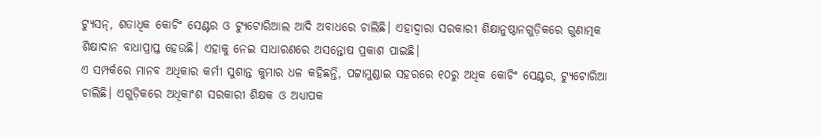ଟ୍ୟୁସନ୍‌, ଶତାଧିକ କୋଚିଂ ସେଣ୍ଟର ଓ ଟ୍ୟୁଟୋରିଆଲ ଆଦି ଅବାଧରେ ଚାଲିଛି। ଏହାଦ୍ୱାରା ସରକାରୀ ଶିକ୍ଷାନୁଷ୍ଠାନଗୁଡ଼ିକରେ ଗୁଣାତ୍ମକ ଶିକ୍ଷାଦାନ ବାଧାପ୍ରାପ୍ତ ହେଉଛି। ଏହାକୁ ନେଇ ସାଧାରଣରେ ଅସନ୍ତୋଷ ପ୍ରକାଶ ପାଇଛି।
ଏ ସମ୍ପର୍କରେ ମାନବ ଅଧିକାର କର୍ମୀ ସୁଶାନ୍ତ କୁମାର ଧଳ କହିଛନ୍ତି, ପଟ୍ଟାମୁଣ୍ଡାଇ ସହରରେ ୧୦ରୁ ଅଧିକ କୋଚିଂ ସେଣ୍ଟର, ଟ୍ୟୁଟୋରିଆ ଚାଲିଛି। ଏଗୁଡ଼ିକରେ ଅଧିକାଂଶ ସରକାରୀ ଶିକ୍ଷକ ଓ ଅଧ୍ୟାପକ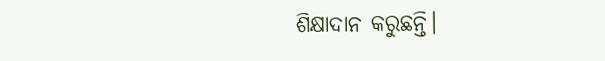ଶିକ୍ଷାଦାନ କରୁଛନ୍ତି।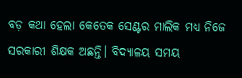ବଡ଼ କଥା ହେଲା କେତେକ ସେଣ୍ଟର ମାଲିକ ମଧ୍ୟ ନିଜେ ସରକାରୀ ଶିକ୍ଷକ ଅଛନ୍ତି। ବିଦ୍ୟାଳୟ ସମୟ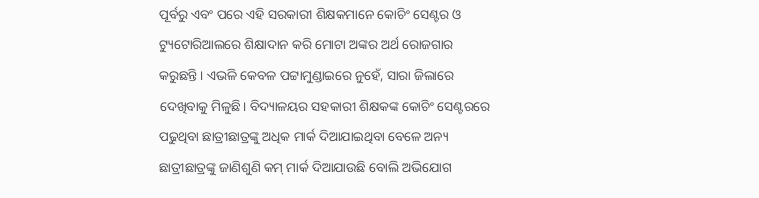ପୂର୍ବରୁ ଏବଂ ପରେ ଏହି ସରକାରୀ ଶିକ୍ଷକମାନେ କୋଚିଂ ସେଣ୍ଟର ଓ ଟ୍ୟୁଟୋରିଆଲରେ ଶିକ୍ଷାଦାନ କରି ମୋଟା ଅଙ୍କର ଅର୍ଥ ରୋଜଗାର କରୁଛନ୍ତି। ଏଭଳି କେବଳ ପଟ୍ଟାମୁଣ୍ଡାଇରେ ନୁହେଁ, ସାରା ଜିଲାରେ ଦେଖିବାକୁ ମିଳୁଛି। ବିଦ୍ୟାଳୟର ସହକାରୀ ଶିକ୍ଷକଙ୍କ କୋଚିଂ ସେଣ୍ଟରରେ ପଢୁଥିବା ଛାତ୍ରୀଛାତ୍ରଙ୍କୁ ଅଧିକ ମାର୍କ ଦିଆଯାଇଥିବା ବେଳେ ଅନ୍ୟ ଛାତ୍ରୀଛାତ୍ରଙ୍କୁ ଜାଣିଶୁଣି କମ୍‌ ମାର୍କ ଦିଆଯାଉଛି ବୋଲି ଅଭିଯୋଗ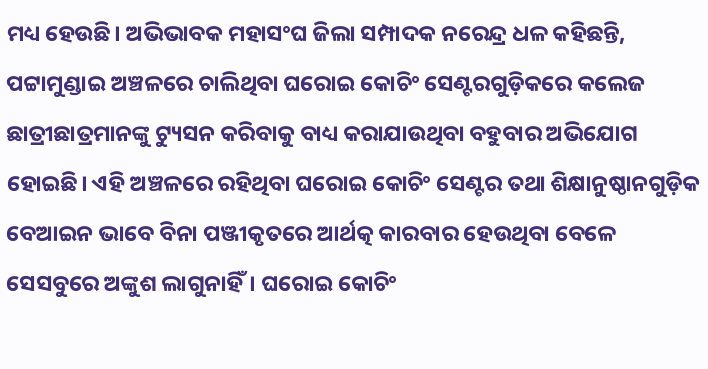ମଧ୍ୟ ହେଉଛି। ଅଭିଭାବକ ମହାସଂଘ ଜିଲା ସମ୍ପାଦକ ନରେନ୍ଦ୍ର ଧଳ କହିଛନ୍ତି, ପଟ୍ଟାମୁଣ୍ଡାଇ ଅଞ୍ଚଳରେ ଚାଲିଥିବା ଘରୋଇ କୋଚିଂ ସେଣ୍ଟରଗୁଡ଼ିକରେ କଲେଜ ଛାତ୍ରୀଛାତ୍ରମାନଙ୍କୁ ଟ୍ୟୁସନ କରିବାକୁ ବାଧ୍ୟ କରାଯାଉଥିବା ବହୁବାର ଅଭିଯୋଗ ହୋଇଛି। ଏହି ଅଞ୍ଚଳରେ ରହିଥିବା ଘରୋଇ କୋଚିଂ ସେଣ୍ଟର ତଥା ଶିକ୍ଷାନୁଷ୍ଠାନଗୁଡ଼ିକ ବେଆଇନ ଭାବେ ବିନା ପଞ୍ଜୀକୃତରେ ଆର୍ଥତ୍କ କାରବାର ହେଉଥିବା ବେଳେ ସେସବୁରେ ଅଙ୍କୁଶ ଲାଗୁନାହିଁ। ଘରୋଇ କୋଚିଂ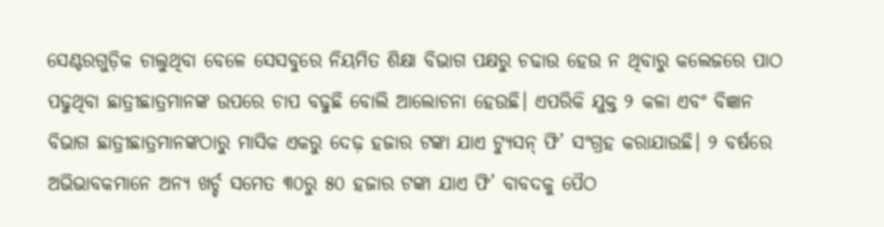ସେଣ୍ଟରଗୁଡ଼ିକ ଚାଲୁଥିବା ବେଳେ ସେସବୁରେ ନିୟମିତ ଶିକ୍ଷା ବିଭାଗ ପକ୍ଷରୁ ଚଢାଉ ହେଉ ନ ଥିବାରୁ କଲେଜରେ ପାଠ ପଢୁଥିବା ଛାତ୍ରୀଛାତ୍ରମାନଙ୍କ ଉପରେ ଚାପ ବଢୁଛି ବୋଲି ଆଲୋଚନା ହେଉଛି। ଏପରିକି ଯୁକ୍ତ ୨ କଳା ଏବଂ ବିଜ୍ଞାନ ବିଭାଗ ଛାତ୍ରୀଛାତ୍ରମାନଙ୍କଠାରୁ ମାସିକ ଏକରୁ ଦେଢ଼ ହଜାର ଟଙ୍କା ଯାଏ ଟ୍ୟୁସନ୍‌ ଫି’ ସଂଗ୍ରହ କରାଯାଉଛି। ୨ ବର୍ଷରେ ଅଭିଭାବକମାନେ ଅନ୍ୟ ଖର୍ଚ୍ଚ ସମେତ ୩୦ରୁ ୫୦ ହଜାର ଟଙ୍କା ଯାଏ ଫି’ ବାବଦକୁ ପୈଠ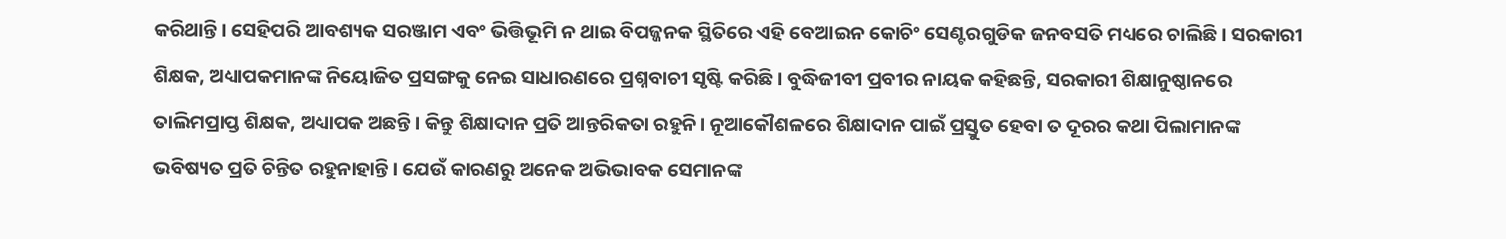କରିଥାନ୍ତି। ସେହିପରି ଆବଶ୍ୟକ ସରଞ୍ଜାମ ଏବଂ ଭିତ୍ତିଭୂମି ନ ଥାଇ ବିପଜ୍ଜନକ ସ୍ଥିତିରେ ଏହି ବେଆଇନ କୋଚିଂ ସେଣ୍ଟରଗୁଡିକ ଜନବସତି ମଧ୍ୟରେ ଚାଲିଛି। ସରକାରୀ ଶିକ୍ଷକ, ଅଧ୍ୟାପକମାନଙ୍କ ନିୟୋଜିତ ପ୍ରସଙ୍ଗକୁ ନେଇ ସାଧାରଣରେ ପ୍ରଶ୍ନବାଚୀ ସୃଷ୍ଟି କରିଛି। ବୁଦ୍ଧିଜୀବୀ ପ୍ରବୀର ନାୟକ କହିଛନ୍ତି, ସରକାରୀ ଶିକ୍ଷାନୁଷ୍ଠାନରେ ତାଲିମପ୍ରାପ୍ତ ଶିକ୍ଷକ, ଅଧ୍ୟାପକ ଅଛନ୍ତି। କିନ୍ତୁ ଶିକ୍ଷାଦାନ ପ୍ରତି ଆନ୍ତରିକତା ରହୁନି। ନୂଆକୌଶଳରେ ଶିକ୍ଷାଦାନ ପାଇଁ ପ୍ରସ୍ତୁତ ହେବା ତ ଦୂରର କଥା ପିଲାମାନଙ୍କ ଭବିଷ୍ୟତ ପ୍ରତି ଚିନ୍ତିତ ରହୁନାହାନ୍ତି। ଯେଉଁ କାରଣରୁ ଅନେକ ଅଭିଭାବକ ସେମାନଙ୍କ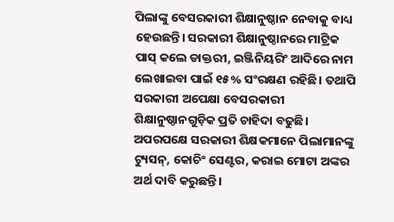ପିଲାଙ୍କୁ ବେସରକାରୀ ଶିକ୍ଷାନୁଷ୍ଠାନ ନେବାକୁ ବାଧ୍ୟ ହେଉଛନ୍ତି। ସରକାରୀ ଶିକ୍ଷାନୁଷ୍ଠାନରେ ମାଟ୍ରିକ ପାସ୍‌ କଲେ ଡାକ୍ତରୀ, ଇଞ୍ଜିନିୟରିଂ ଆଦିରେ ନାମ ଲେଖାଇବା ପାଇଁ ୧୫% ସଂରକ୍ଷଣ ରହିଛି। ତଥାପି ସରକାରୀ ଅପେକ୍ଷା ବେସରକାରୀ ଶିକ୍ଷାନୁଷ୍ଠାନଗୁଡ଼ିକ ପ୍ରତି ଚାହିଦା ବଢୁଛି। ଅପରପକ୍ଷେ ସରକାରୀ ଶିକ୍ଷକମାନେ ପିଲାମାନଙ୍କୁ ଟ୍ୟୁସନ୍‌, କୋଚିଂ ସେଣ୍ଟର, କରାଇ ମୋଟା ଅଙ୍କର ଅର୍ଥ ଦାବି କରୁଛନ୍ତି।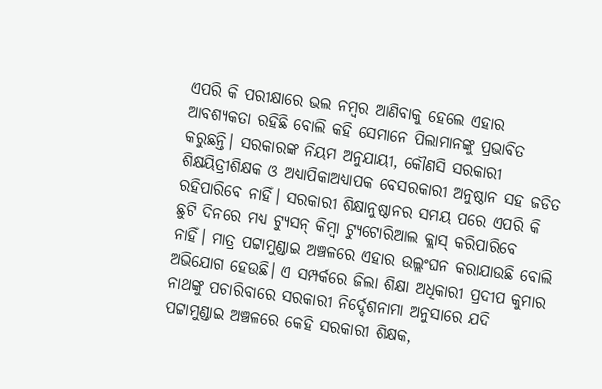ଏପରି କି ପରୀକ୍ଷାରେ ଭଲ ନମ୍ବର ଆଣିବାକୁ ହେଲେ ଏହାର ଆବଶ୍ୟକତା ରହିଛି ବୋଲି କହି ସେମାନେ ପିଲାମାନଙ୍କୁ ପ୍ରଭାବିତ କରୁଛନ୍ତି। ସରକାରଙ୍କ ନିୟମ ଅନୁଯାୟୀ, କୌଣସି ସରକାରୀ ଶିକ୍ଷୟିତ୍ରୀଶିକ୍ଷକ ଓ ଅଧ୍ୟାପିକାଅଧ୍ୟାପକ ବେସରକାରୀ ଅନୁଷ୍ଠାନ ସହ ଜଡିତ ରହିପାରିବେ ନାହିଁ। ସରକାରୀ ଶିକ୍ଷାନୁଷ୍ଠାନର ସମୟ ପରେ ଏପରି କି ଛୁଟି ଦିନରେ ମଧ୍ୟ ଟ୍ୟୁସନ୍‌ କିମ୍ବା ଟ୍ୟୁଟୋରିଆଲ କ୍ଲାସ୍‌ କରିପାରିବେ ନାହିଁ। ମାତ୍ର ପଟ୍ଟାମୁଣ୍ଡାଇ ଅଞ୍ଚଳରେ ଏହାର ଉଲ୍ଲଂଘନ କରାଯାଉଛି ବୋଲି ଅଭିଯୋଗ ହେଉଛି। ଏ ସମ୍ପର୍କରେ ଜିଲା ଶିକ୍ଷା ଅଧିକାରୀ ପ୍ରଦୀପ କୁମାର ନାଥଙ୍କୁ ପଚାରିବାରେ ସରକାରୀ ନିର୍ଦ୍ଦେଶନାମା ଅନୁସାରେ ଯଦି ପଟ୍ଟାମୁଣ୍ଡାଇ ଅଞ୍ଚଳରେ କେହି ସରକାରୀ ଶିକ୍ଷକ,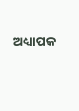ଅଧ୍ୟାପକ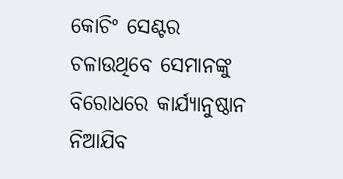କୋଚିଂ ସେଣ୍ଟର ଚଳାଉଥିବେ ସେମାନଙ୍କୁ ବିରୋଧରେ କାର୍ଯ୍ୟାନୁଷ୍ଠାନ ନିଆଯିବ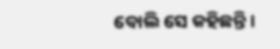ବୋଲି ସେ କହିଛନ୍ତି।